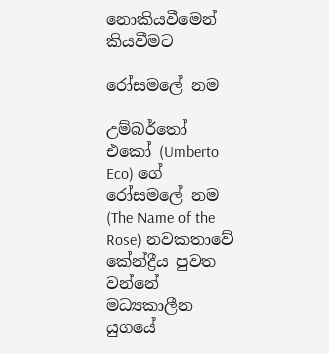නොකියවීමෙන් කියවීමට

රෝසමලේ නම

උම්බර්තෝ එකෝ (Umberto Eco) ගේ රෝසමලේ නම (The Name of the Rose) නවකතාවේ කේන්ද්‍රීය පුවත වන්නේ මධ්‍යකාලීන යුගයේ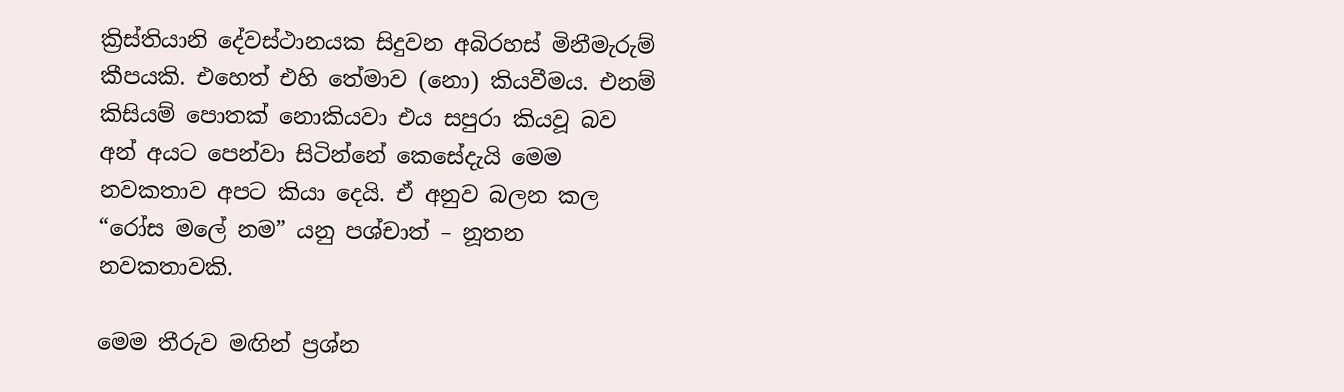ක්‍රිස්තියානි දේවස්ථානයක සිදුවන අබිරහස් මිනීමැරුම් කීපයකි. එහෙත් එහි තේමාව (නො) කියවීමය. එනම් කිසියම් පොතක් නොකියවා එය සපුරා කියවූ බව අන් අයට පෙන්වා සිටින්නේ කෙසේදැයි මෙම නවකතාව අපට කියා දෙයි. ඒ අනුව බලන කල “රෝස මලේ නම” යනු පශ්චාත් – නූතන නවකතාවකි.

මෙම තීරුව මඟින් ප්‍රශ්න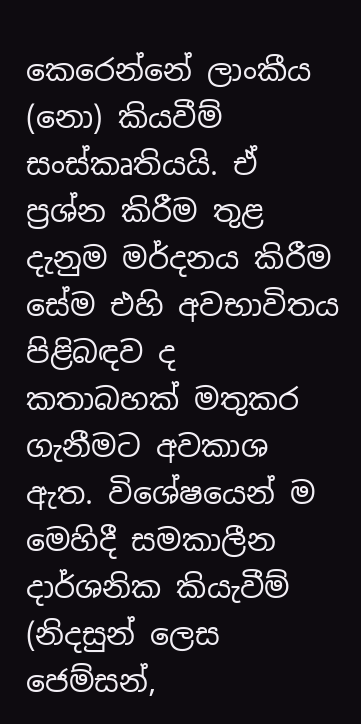කෙරෙන්නේ ලාංකීය (නො) කියවීම් සංස්කෘතියයි. ඒ ප්‍රශ්න කිරීම තුළ දැනුම මර්දනය කිරීම සේම එහි අවභාවිතය පිළිබඳව ද කතාබහක් මතුකර ගැනීමට අවකාශ ඇත. විශේෂයෙන් ම මෙහිදී සමකාලීන දාර්ශනික කියැවීම් (නිදසුන් ලෙස ජෙම්සන්,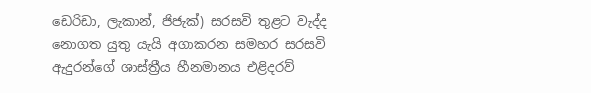ඩෙරිඩා, ලැකාන්, ජිජැක්) සරසවි තුළට වැද්ද නොගත යුතු යැයි අගාකරන සමහර සරසවි ඇදුරන්ගේ ශාස්ත්‍රීය හීනමානය එළිදරව්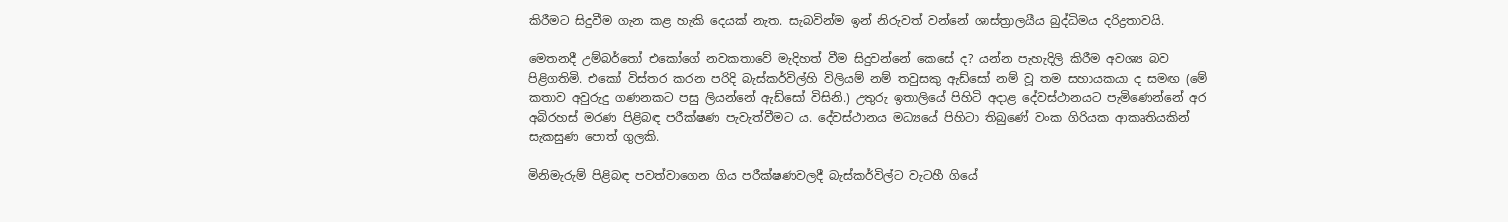කිරීමට සිදුවීම ගැන කළ හැකි දෙයක් නැත. සැබවින්ම ඉන් නිරුවත් වන්නේ ශාස්ත්‍රාලයීය බුද්ධිමය දරිද්‍රතාවයි.

මෙතනදී උම්බර්තෝ එකෝගේ නවකතාවේ මැදිහත් වීම සිදුවන්නේ කෙසේ ද? යන්න පැහැදිලි කිරීම අවශ්‍ය බව පිළිගතිමි. එකෝ විස්තර කරන පරිදි බැස්කර්විල්හි විලියම් නම් තවුසකු ඇඩ්සෝ නම් වූ තම සහායකයා ද සමඟ (මේ කතාව අවුරුදු ගණනකට පසු ලියන්නේ ඇඩ්සෝ විසිනි.) උතුරු ඉතාලියේ පිහිටි අදාළ දේවස්ථානයට පැමිණෙන්නේ අර අබිරහස් මරණ පිළිබඳ පරීක්ෂණ පැවැත්වීමට ය. දේවස්ථානය මධ්‍යයේ පිහිටා තිබුණේ වංක ගිරියක ආකෘතියකින් සැකසුණ පොත් ගුලකි.

මිනිමැරුම් පිළිබඳ පවත්වාගෙන ගිය පරීක්ෂණවලදී බැස්කර්විල්ට වැටහී ගියේ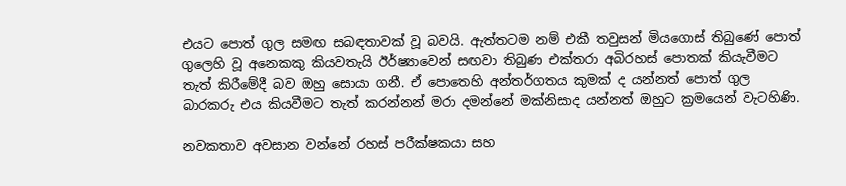එයට පොත් ගුල සමඟ සබඳතාවක් වූ බවයි. ඇත්තටම නම් එකී තවුසන් මියගොස් තිබුණේ පොත් ගුලෙහි වූ අනෙකකු කියවතැයි ඊර්ෂ්‍යාවෙන් සඟවා තිබුණ එක්තරා අබිරහස් පොතක් කියැවීමට තැත් කිරීමේදී බව ඔහු සොයා ගනී. ඒ පොතෙහි අන්තර්ගතය කුමක් ද යන්නත් පොත් ගුල බාරකරු එය කියවීමට තැත් කරන්නන් මරා දමන්නේ මක්නිසාද යන්නත් ඔහුට ක්‍රමයෙන් වැටහිණි.

නවකතාව අවසාන වන්නේ රහස් පරීක්ෂකයා සහ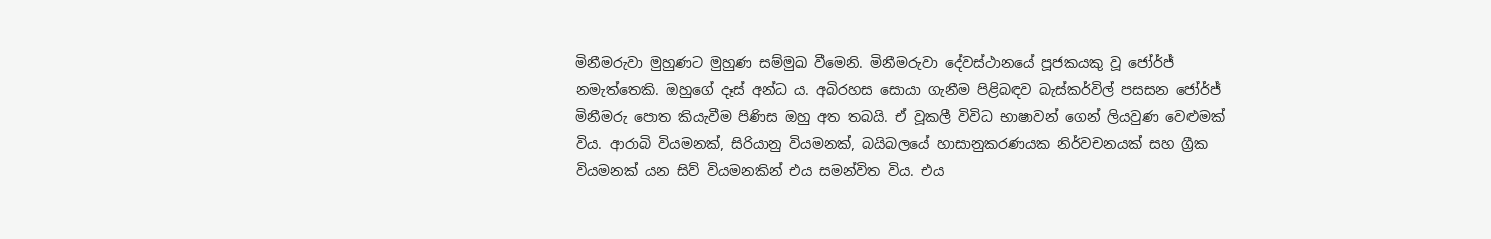මිනීමරුවා මුහුණට මුහුණ සම්මුඛ වීමෙනි. මිනීමරුවා දේවස්ථානයේ පූජකයකු වූ ජෝර්ජ් නමැත්තෙකි. ඔහුගේ දෑස් අන්ධ ය. අබිරහස සොයා ගැනීම පිළිබඳව බැස්කර්විල් පසසන ජෝර්ජ් මිනීමරු පොත කියැවීම පිණිස ඔහු අත තබයි. ඒ වූකලී විවිධ භාෂාවන් ගෙන් ලියවුණ වෙළුමක් විය. ආරාබි වියමනක්, සිරියානු වියමනක්, බයිබලයේ හාසානුකරණයක නිර්වචනයක් සහ ග්‍රීක වියමනක් යන සිව් වියමනකින් එය සමන්විත විය. එය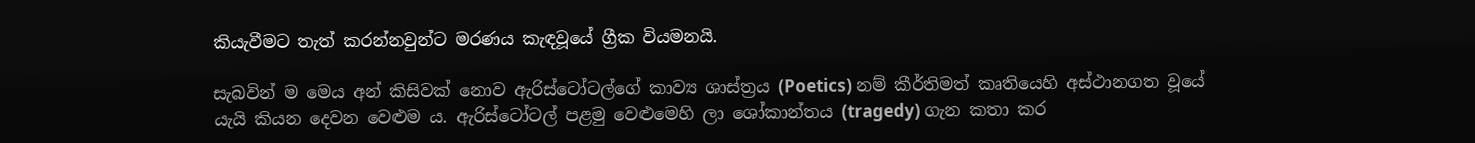කියැවීමට තැත් කරන්නවුන්ට මරණය කැඳවූයේ ග්‍රීක වියමනයි.

සැබවින් ම මෙය අන් කිසිවක් නොව ඇරිස්ටෝටල්ගේ කාව්‍ය ශාස්ත්‍රය (Poetics) නම් කීර්තිමත් කෘතියෙහි අස්ථානගත වූයේ යැයි කියන දෙවන වෙළුම ය. ඇරිස්ටෝටල් පළමු වෙළුමෙහි ලා ශෝකාන්තය (tragedy) ගැන කතා කර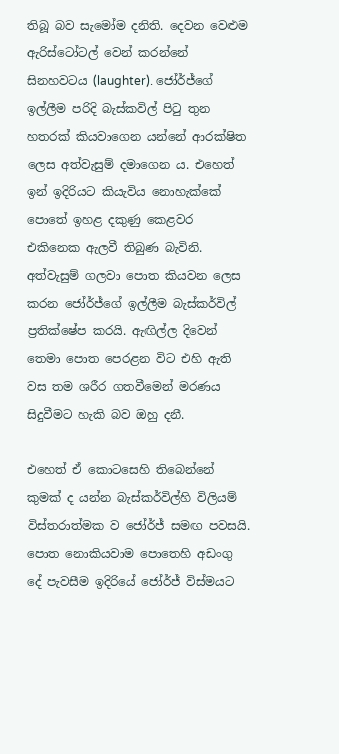තිබූ බව සැමෝම දනිති. දෙවන වෙළුම ඇරිස්ටෝටල් වෙන් කරන්නේ සිනහවටය (laughter). ජෝර්ජ්ගේ ඉල්ලීම පරිදි බැස්කවිල් පිටු තුන හතරක් කියවාගෙන යන්නේ ආරක්ෂිත ලෙස අත්වැසුම් දමාගෙන ය. එහෙත් ඉන් ඉදිරියට කියැවිය නොහැක්කේ පොතේ ඉහළ දකුණු කෙළවර එකිනෙක ඇලවී තිබුණ බැවිනි. අත්වැසුම් ගලවා පොත කියවන ලෙස කරන ජෝර්ජ්ගේ ඉල්ලීම බැස්කර්විල් ප්‍රතික්ෂේප කරයි. ඇඟිල්ල දිවෙන් තෙමා පොත පෙරළන විට එහි ඇති වස තම ශරීර ගතවීමෙන් මරණය සිදුවීමට හැකි බව ඔහු දනී.

එහෙත් ඒ කොටසෙහි තිබෙන්නේ කුමක් ද යන්න බැස්කර්විල්හි විලියම් විස්තරාත්මක ව ජෝර්ජ් සමඟ පවසයි. පොත නොකියවාම පොතෙහි අඩංගු දේ පැවසීම ඉදිරියේ ජෝර්ජ් විස්මයට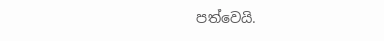පත්වෙයි.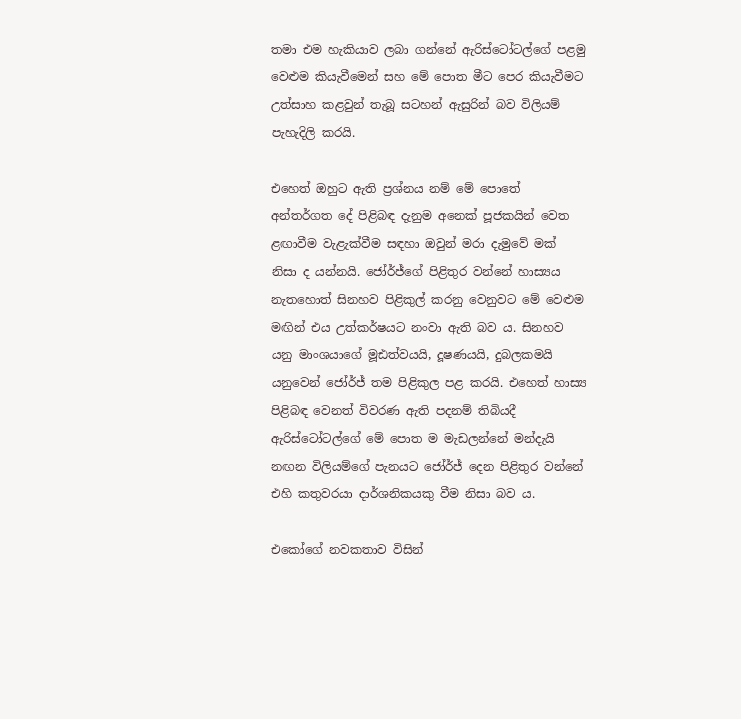තමා එම හැකියාව ලබා ගන්නේ ඇරිස්ටෝටල්ගේ පළමු වෙළුම කියැවීමෙන් සහ මේ පොත මීට පෙර කියැවීමට උත්සාහ කළවුන් තැබූ සටහන් ඇසුරින් බව විලියම් පැහැදිලි කරයි.

එහෙත් ඔහුට ඇති ප්‍රශ්නය නම් මේ පොතේ අන්තර්ගත දේ පිළිබඳ දැනුම අනෙක් පූජකයින් වෙත ළඟාවීම වැළැක්වීම සඳහා ඔවුන් මරා දැමුවේ මක් නිසා ද යන්නයි. ජෝර්ජ්ගේ පිළිතුර වන්නේ හාස්‍යය නැතහොත් සිනහව පිළිකුල් කරනු වෙනුවට මේ වෙළුම මඟින් එය උත්කර්ෂයට නංවා ඇති බව ය. සිනහව යනු මාංශයාගේ මූඪත්වයයි, දූෂණයයි, දුබලකමයි යනුවෙන් ජෝර්ජ් තම පිළිකුල පළ කරයි. එහෙත් හාස්‍ය පිළිබඳ වෙනත් විවරණ ඇති පදනම් තිබියදී ඇරිස්ටෝටල්ගේ මේ පොත ම මැඩලන්නේ මන්දැයි නඟන විලියම්ගේ පැනයට ජෝර්ජ් දෙන පිළිතුර වන්නේ එහි කතුවරයා දාර්ශනිකයකු වීම නිසා බව ය.

එකෝගේ නවකතාව විසින්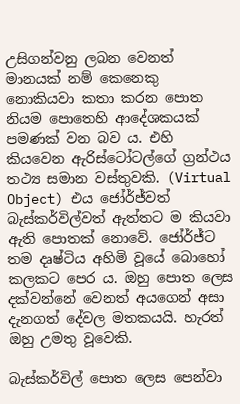උසිගන්වනු ලබන වෙනත් මානයක් නම් කෙනෙකු නොකියවා කතා කරන පොත නියම පොතෙහි ආදේශකයක් පමණක් වන බව ය. එහි කියවෙන ඇරිස්ටෝටල්ගේ ග්‍රන්ථය තථ්‍ය සමාන වස්තුවකි. (Virtual Object) එය ජෝර්ජ්වත් බැස්කර්විල්වත් ඇත්තට ම කියවා ඇති පොතක් නොවේ. ජෝර්ජ්ට තම දෘෂ්ටිය අහිමි වූයේ බොහෝ කලකට පෙර ය. ඔහු පොත ලෙස දක්වන්නේ වෙනත් අයගෙන් අසා දැනගත් දේවල මතකයයි. හැරත් ඔහු උමතු වූවෙකි.

බැස්කර්විල් පොත ලෙස පෙන්වා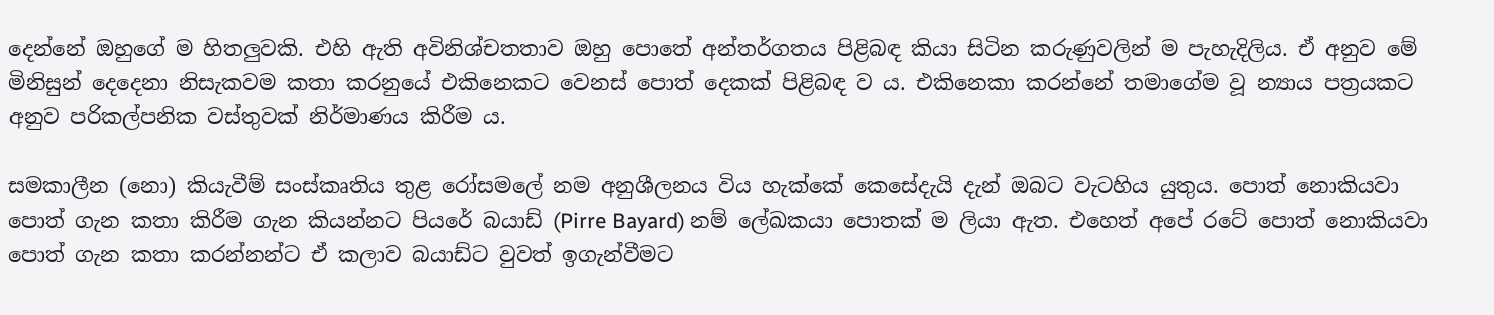දෙන්නේ ඔහුගේ ම හිතලුවකි. එහි ඇති අවිනිශ්චතතාව ඔහු පොතේ අන්තර්ගතය පිළිබඳ කියා සිටින කරුණුවලින් ම පැහැදිලිය. ඒ අනුව මේ මිනිසුන් දෙදෙනා නිසැකවම කතා කරනුයේ එකිනෙකට වෙනස් පොත් දෙකක් පිළිබඳ ව ය. එකිනෙකා කරන්නේ තමාගේම වූ න්‍යාය පත්‍රයකට අනුව පරිකල්පනික වස්තුවක් නිර්මාණය කිරීම ය.

සමකාලීන (නො) කියැවීම් සංස්කෘතිය තුළ රෝසමලේ නම අනුශීලනය විය හැක්කේ කෙසේදැයි දැන් ඔබට වැටහිය යුතුය. පොත් නොකියවා පොත් ගැන කතා කිරීම ගැන කියන්නට පියරේ බයාඩ් (Pirre Bayard) නම් ලේඛකයා පොතක් ම ලියා ඇත. එහෙත් අපේ රටේ පොත් නොකියවා පොත් ගැන කතා කරන්නන්ට ඒ කලාව බයාඩ්ට වුවත් ඉගැන්වීමට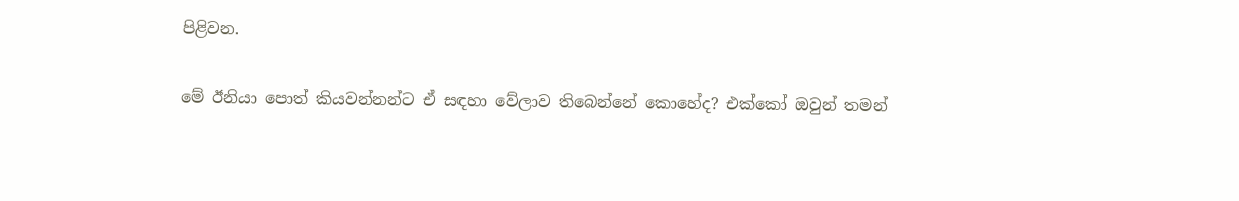පිළිවන.

මේ ඊනියා පොත් කියවන්නන්ට ඒ සඳහා වේලාව තිබෙන්නේ කොහේද? එක්කෝ ඔවුන් තමන්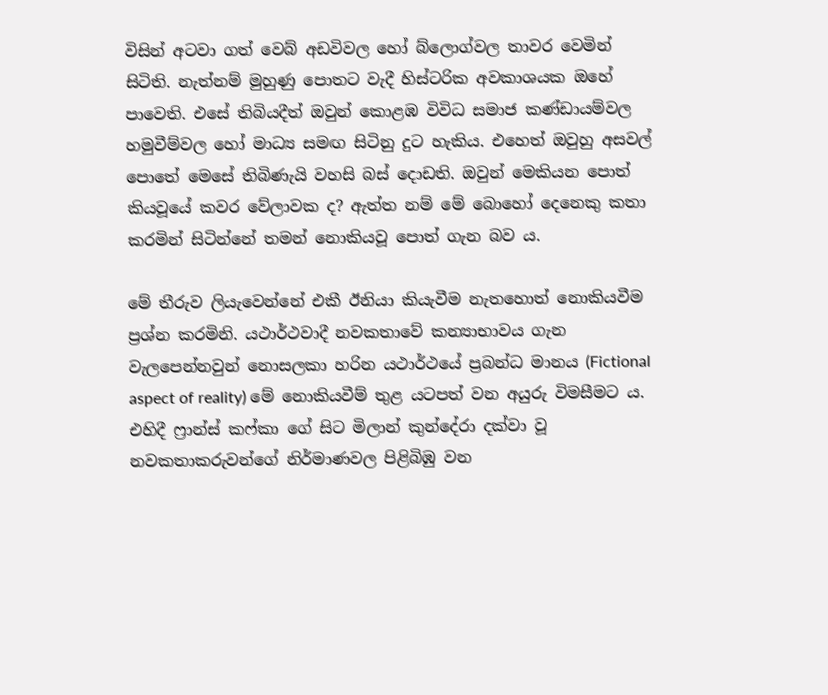විසින් අටවා ගත් වෙබ් අඩවිවල හෝ බ්ලොග්වල තාවර වෙමින් සිටිති. නැත්නම් මුහුණු පොතට වැදී හිස්ටරික අවකාශයක ඔහේ පාවෙති. එසේ තිබියදීත් ඔවුන් කොළඹ විවිධ සමාජ කණ්ඩායම්වල හමුවීම්වල හෝ මාධ්‍ය සමඟ සිටිනු දුට හැකිය. එහෙත් ඔවුහු අසවල් පොතේ මෙසේ තිබිණැයි වහසි බස් දොඩති. ඔවුන් මෙකියන පොත් කියවූයේ කවර වේලාවක ද? ඇත්ත නම් මේ බොහෝ දෙනෙකු කතා කරමින් සිටින්නේ තමන් නොකියවූ පොත් ගැන බව ය.

මේ තීරුව ලියැවෙන්නේ එකී ඊනියා කියැවීම නැතහොත් නොකියවීම ප්‍රශ්න කරමිනි. යථාර්ථවාදී නවකතාවේ කන්‍යාභාවය ගැන වැලපෙන්නවුන් නොසලකා හරින යථාර්ථයේ ප්‍රබන්ධ මානය (Fictional aspect of reality) මේ නොකියවීම් තුළ යටපත් වන අයුරු විමසීමට ය. එහිදී ෆ්‍රාන්ස් කෆ්කා ගේ සිට මිලාන් කුන්දේරා දක්වා වූ නවකතාකරුවන්ගේ නිර්මාණවල පිළිබිඹු වන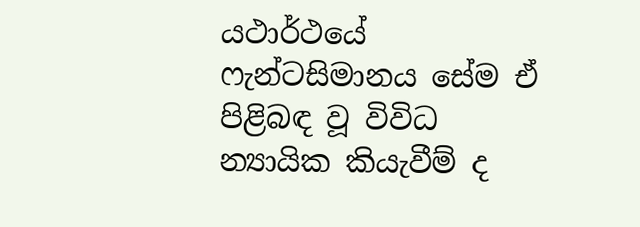යථාර්ථයේ ෆැන්ටසිමානය සේම ඒ පිළිබඳ වූ විවිධ න්‍යායික කියැවීම් ද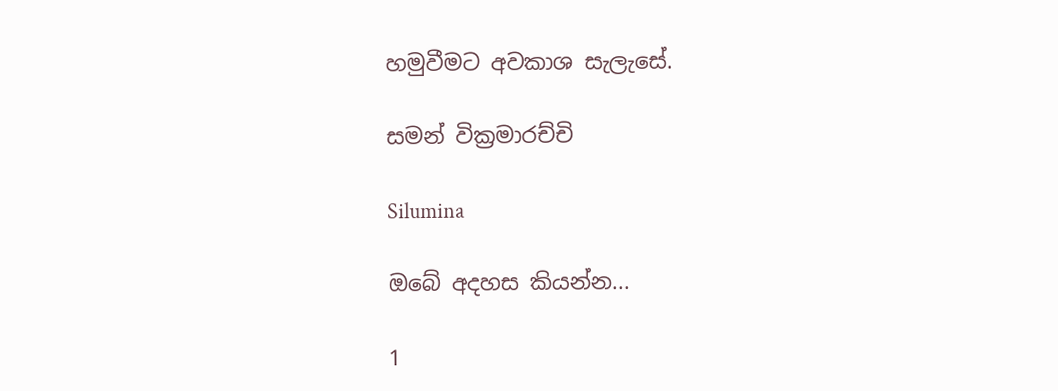හමුවීමට අවකාශ සැලැසේ.

සමන් වික්‍රමාරච්චි

Silumina

ඔබේ අදහස කියන්න...

1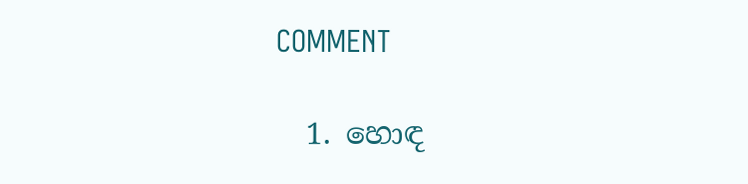COMMENT

  1. හොඳ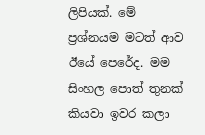ලිපියක්. මේ ප්‍රශ්නයම මටත් ආව ඊයේ පෙරේද. මම සිංහල පොත් තුනක් කියවා ඉවර කලා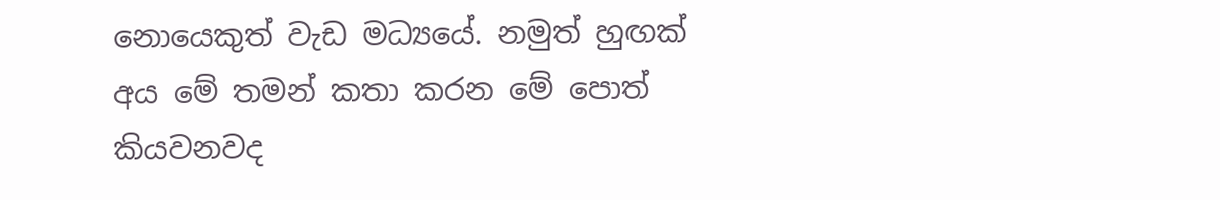නොයෙකුත් වැඩ මධ්‍යයේ. නමුත් හුඟක් අය මේ තමන් කතා කරන මේ පොත් කියවනවද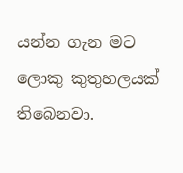යන්න ගැන මට ලොකු කුතුහලයක් තිබෙනවා.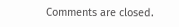Comments are closed.